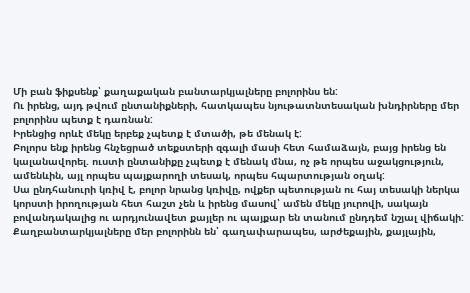Մի բան ֆիքսենք՝ քաղաքական բանտարկյալները բոլորինս են:
Ու իրենց, այդ թվում ընտանիքների, հատկապես նյութատնտեսական խնդիրները մեր բոլորինս պետք է դառնան:
Իրենցից որևէ մեկը երբեք չպետք է մտածի, թե մենակ է:
Բոլորս ենք իրենց հնչեցրած տեքստերի զգալի մասի հետ համաձայն, բայց իրենց են կալանավորել. ուստի ընտանիքը չպետք է մենակ մնա, ոչ թե որպես աջակցություն, ամենևին, այլ որպես պայքարողի տեսակ, որպես հպարտության օղակ:
Սա ընդհանուրի կռիվ է, բոլոր նրանց կռիվը, ովքեր պետության ու հայ տեսակի ներկա կորստի իրողության հետ հաշտ չեն և իրենց մասով՝ ամեն մեկը յուրովի, սակայն բովանդակալից ու արդյունավետ քայլեր ու պայքար են տանում ընդդեմ նշյալ վիճակի:
Քաղբանտարկյալները մեր բոլորինն են՝ գաղափարապես, արժեքային, քայլային,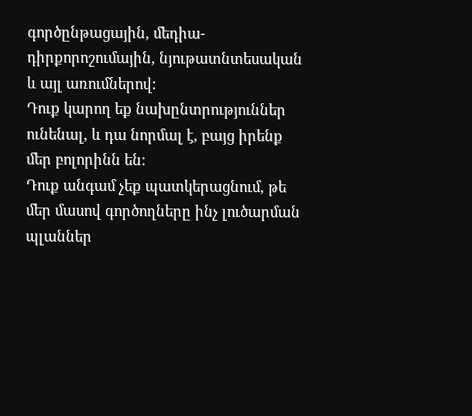գործընթացային, մեդիա-դիրքորոշումային, նյութատնտեսական և այլ առումներով:
Դուք կարող եք նախընտրություններ ունենալ, և դա նորմալ է, բայց իրենք մեր բոլորինն են:
Դուք անգամ չեք պատկերացնում, թե մեր մասով գործողները ինչ լուծարման պլաններ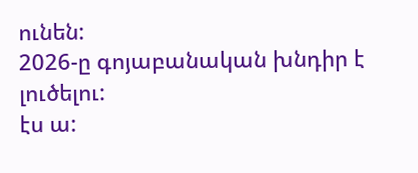ունեն:
2026-ը գոյաբանական խնդիր է լուծելու:
էս ա: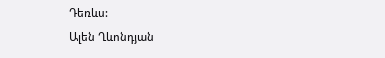Դեռևս:
Ալեն Ղևոնդյան